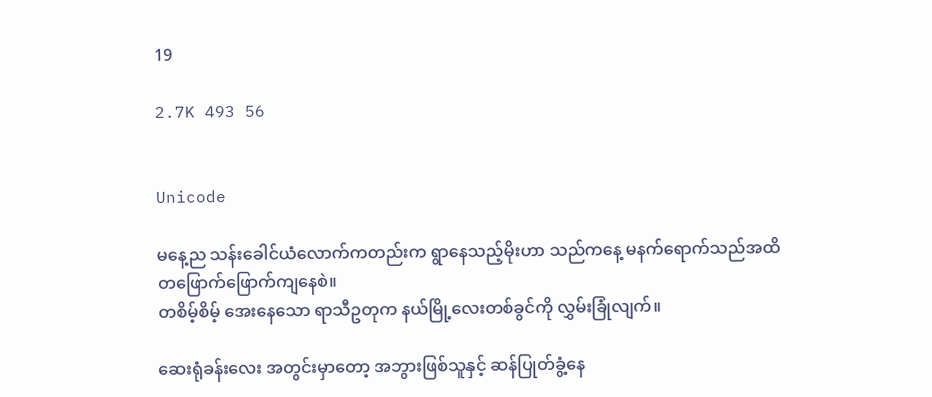19

2.7K 493 56


Unicode

မနေ့ည သန်းခေါင်ယံလောက်ကတည်းက ရွာနေသည့်မိုးဟာ သည်ကနေ့ မနက်ရောက်သည်အထိ တဖြောက်ဖြောက်ကျနေစဲ။
တစိမ့်စိမ့် အေးနေသော ရာသီဥတုက နယ်မြို့လေးတစ်ခွင်ကို လွှမ်းခြုံလျက်။

ဆေးရုံခန်းလေး အတွင်းမှာတော့ အဘွားဖြစ်သူနှင့် ဆန်ပြုတ်ခွံ့နေ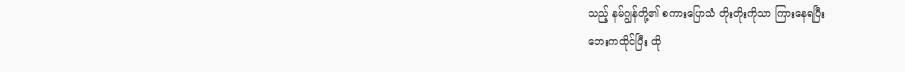သည့် နမ်ဂျွန်တို့၏ စကားပြောသံ တိုးတိုးကိုသာ ကြားနေရပြီး
ဘေးကထိုင်ပြီး ထို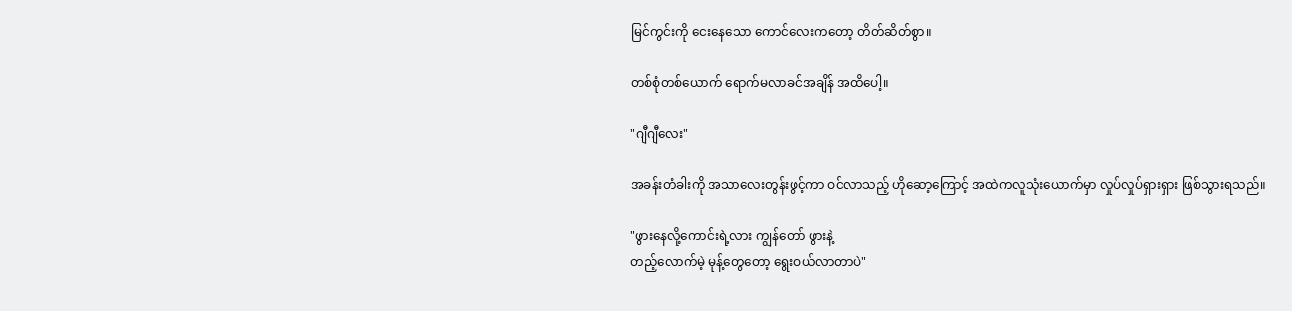မြင်ကွင်းကို ငေးနေသော ကောင်လေးကတော့ တိတ်ဆိတ်စွာ။

တစ်စုံတစ်ယောက် ရောက်မလာခင်အချိန် အထိပေါ့။

"ဂျီဂျီလေး"

အခန်းတံခါးကို အသာလေးတွန်းဖွင့်ကာ ဝင်လာသည့် ဟိုဆော့ကြောင့် အထဲကလူသုံးယောက်မှာ လှုပ်လှုပ်ရှားရှား ဖြစ်သွားရသည်။

"ဖွားနေလို့ကောင်းရဲ့လား ကျွန်တော် ဖွားနဲ့
တည့်လောက်မဲ့ မုန့်တွေတော့ ရွေးဝယ်လာတာပဲ"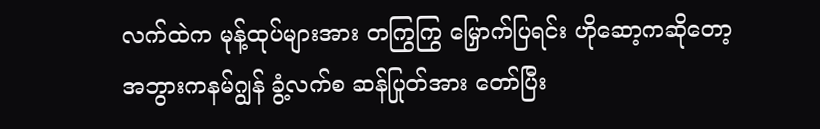လက်ထဲက မုန့်ထုပ်များအား တကြွကြွ မြှောက်ပြရင်း ဟိုဆော့ကဆိုတော့ အဘွားကနမ်ဂျွန် ခွံ့လက်စ ဆန်ပြုတ်အား တော်ပြီး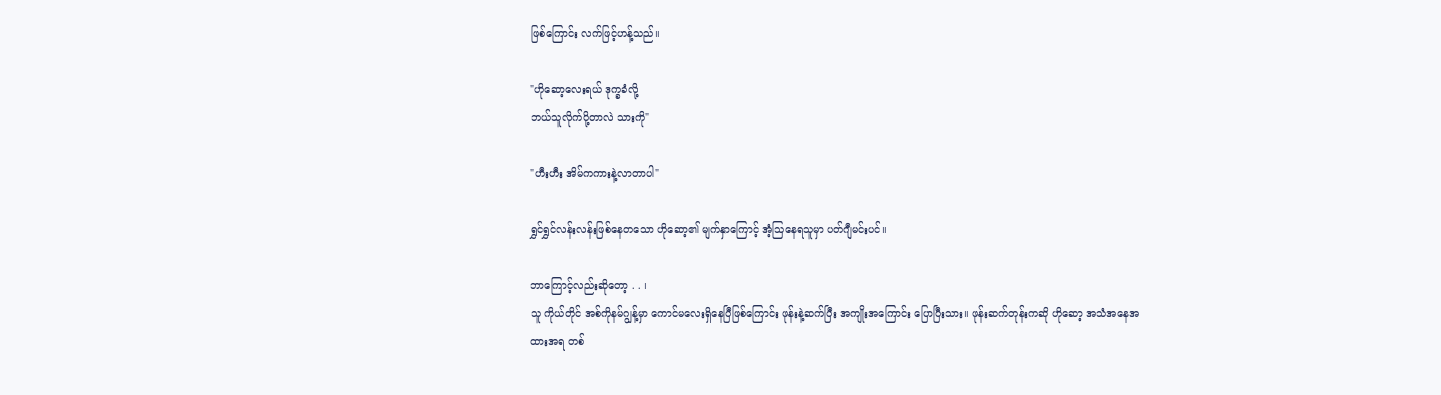ဖြစ်ကြောင်း လက်ဖြင့်ဟန့်သည်။

"ဟိုဆော့လေးရယ် ဒုက္ခခံလို့
ဘယ်သူလိုက်ပို့တာလဲ သားကို"

"ဟီးဟီး အိမ်ကကားနဲ့လာတာပါ"

ရွှင်ရွှင်လန်းလန်းဖြစ်နေတသော ဟိုဆော့၏ မျက်နှာကြောင့် အံ့သြနေရသူမှာ ပတ်ဂျီမင်းပင်။

ဘာကြောင့်လည်းဆိုတော့ . . ၊
သူ ကိုယ်တိုင် အစ်ကိုနမ်ဂျွန့်မှာ ကောင်မလေးရှိနေပြီဖြစ်ကြောင်း ဖုန်းနဲ့ဆက်ပြီး အကျိုးအကြောင်း ပြောပြီးသား။ ဖုန်းဆက်တုန်းကဆို ဟိုဆော့ အသံအနေအထားအရ တစ်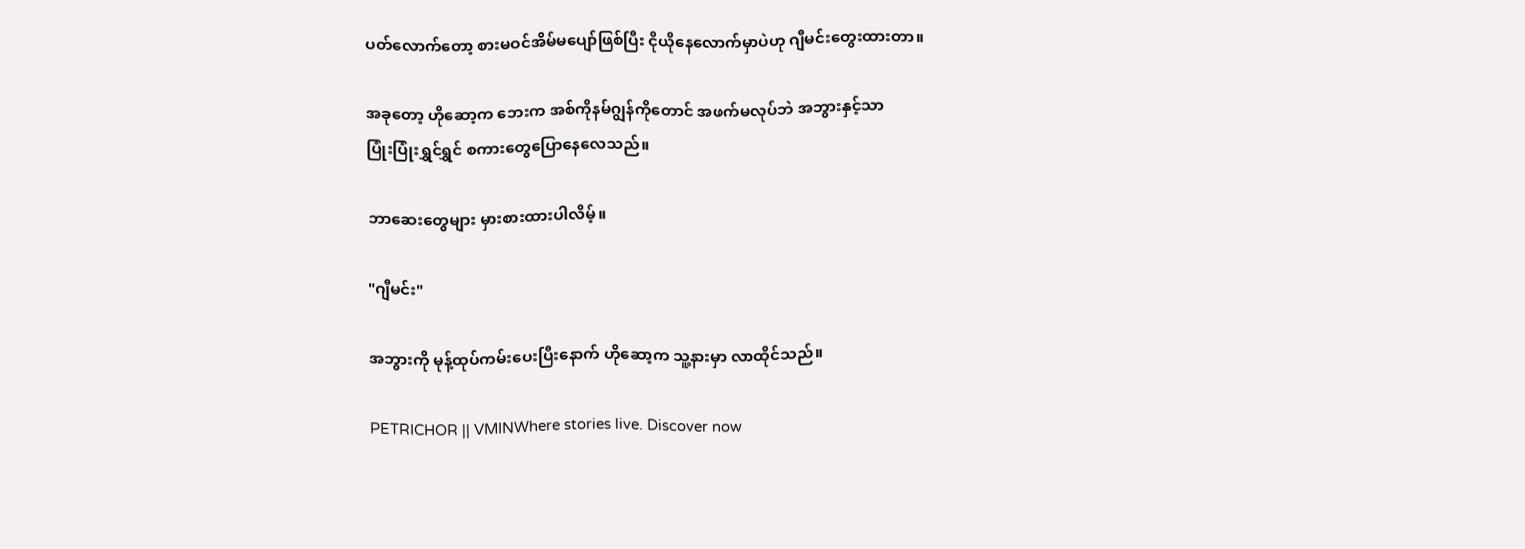ပတ်လောက်တော့ စားမဝင်အိမ်မပျော်ဖြစ်ပြီး ငိုယိုနေလောက်မှာပဲဟု ဂျီမင်းတွေးထားတာ။

အခုတော့ ဟိုဆော့က ဘေးက အစ်ကိုနမ်ဂျွန်ကိုတောင် အဖက်မလုပ်ဘဲ အဘွားနှင့်သာ
ပြုံးပြုံးရွှင်ရွှင် စကားတွေပြောနေလေသည်။

ဘာဆေးတွေများ မှားစားထားပါလိမ့်။

"ဂျီမင်း"

အဘွားကို မုန့်ထုပ်ကမ်းပေးပြီးနောက် ဟိုဆော့က သူ့နားမှာ လာထိုင်သည်။

PETRICHOR || VMINWhere stories live. Discover now